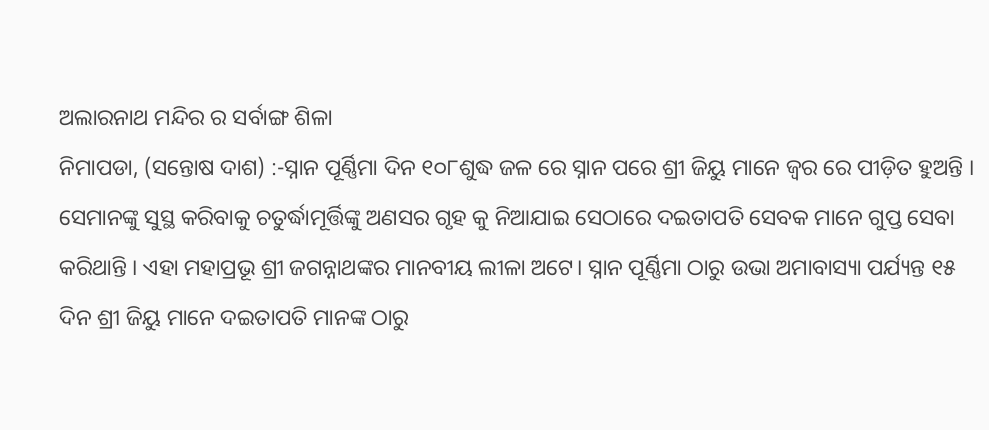ଅଲାରନାଥ ମନ୍ଦିର ର ସର୍ବାଙ୍ଗ ଶିଳା
ନିମାପଡା, (ସନ୍ତୋଷ ଦାଶ) :-ସ୍ନାନ ପୂର୍ଣ୍ଣିମା ଦିନ ୧୦୮ଶୁଦ୍ଧ ଜଳ ରେ ସ୍ନାନ ପରେ ଶ୍ରୀ ଜିୟୁ ମାନେ ଜ୍ୱର ରେ ପୀଡ଼ିତ ହୁଅନ୍ତି । ସେମାନଙ୍କୁ ସୁସ୍ଥ କରିବାକୁ ଚତୁର୍ଦ୍ଧାମୂର୍ତ୍ତିଙ୍କୁ ଅଣସର ଗୃହ କୁ ନିଆଯାଇ ସେଠାରେ ଦଇତାପତି ସେବକ ମାନେ ଗୁପ୍ତ ସେବା କରିଥାନ୍ତି । ଏହା ମହାପ୍ରଭୂ ଶ୍ରୀ ଜଗନ୍ନାଥଙ୍କର ମାନବୀୟ ଲୀଳା ଅଟେ। ସ୍ନାନ ପୂର୍ଣ୍ଣିମା ଠାରୁ ଉଭା ଅମାବାସ୍ୟା ପର୍ଯ୍ୟନ୍ତ ୧୫ ଦିନ ଶ୍ରୀ ଜିୟୁ ମାନେ ଦଇତାପତି ମାନଙ୍କ ଠାରୁ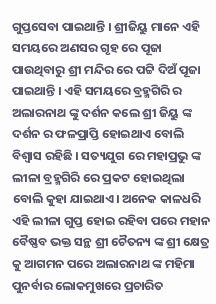ଗୁପ୍ତସେବା ପାଇଥାନ୍ତି । ଶ୍ରୀଜିୟୁ ମାନେ ଏହି ସମୟରେ ଅଣସର ଗୃହ ରେ ପୂଜା ପାଉଥିବାରୁ ଶ୍ରୀ ମନ୍ଦିର ରେ ପଟ୍ଟି ଦିଅଁ ପୂଜା ପାଇଥାନ୍ତି । ଏହି ସମୟରେ ବ୍ରହ୍ମଗିରି ର ଅଲାରନାଥ ଙ୍କୁ ଦର୍ଶନ କଲେ ଶ୍ରୀ ଜିୟୁ ଙ୍କ ଦର୍ଶନ ର ଫଳପ୍ରାପ୍ତି ହୋଇଥାଏ ବୋଲି ବିଶ୍ଵାସ ରହିଛି । ସତ୍ୟଯୁଗ ରେ ମହାପ୍ରଭୁ ଙ୍କ ଲୀଳା ବ୍ରହ୍ମଗିରି ରେ ପ୍ରକଟ ହୋଇଥିଲା ବୋଲି କୁହା ଯାଇଥାଏ। ଅନେକ କାଳଧରି ଏହି ଲୀଳା ଗୁପ୍ତ ହୋଇ ରହିବା ପରେ ମହାନ ବୈଷ୍ଣବ ଭକ୍ତ ସନ୍ଥ ଶ୍ରୀ ଚୈତନ୍ୟ ଙ୍କ ଶ୍ରୀ କ୍ଷେତ୍ର କୁ ଆଗମନ ପରେ ଅଲାରନାଥ ଙ୍କ ମହିମା ପୁନର୍ବାର ଲୋକମୁଖରେ ପ୍ରଚାରିତ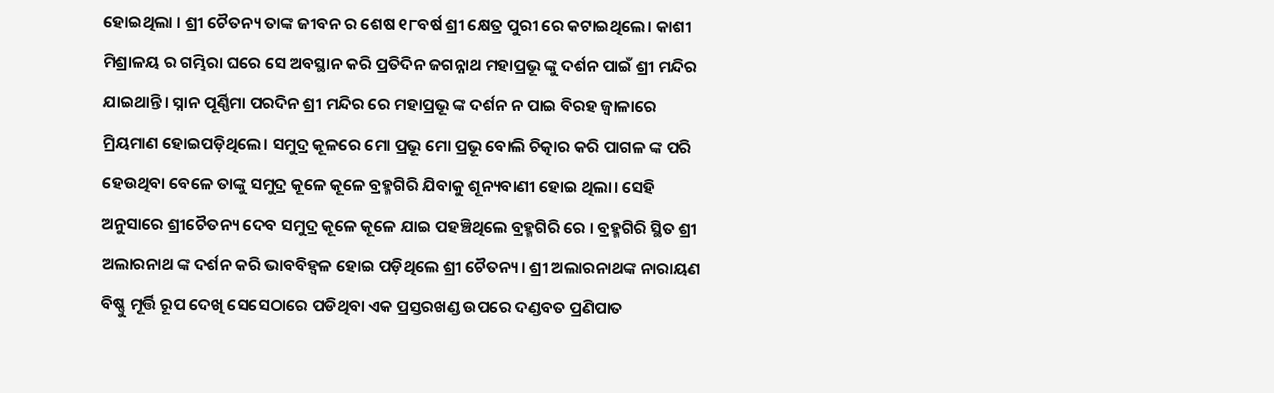ହୋଇଥିଲା । ଶ୍ରୀ ଚୈତନ୍ୟ ତାଙ୍କ ଜୀବନ ର ଶେଷ ୧୮ବର୍ଷ ଶ୍ରୀ କ୍ଷେତ୍ର ପୁରୀ ରେ କଟାଇଥିଲେ। କାଶୀ ମିଶ୍ରାଳୟ ର ଗମ୍ଭିରା ଘରେ ସେ ଅବସ୍ଥାନ କରି ପ୍ରତିଦିନ ଜଗନ୍ନାଥ ମହାପ୍ରଭୂ ଙ୍କୁ ଦର୍ଶନ ପାଇଁ ଶ୍ରୀ ମନ୍ଦିର ଯାଇଥାନ୍ତି। ସ୍ନାନ ପୂର୍ଣ୍ଣିମା ପରଦିନ ଶ୍ରୀ ମନ୍ଦିର ରେ ମହାପ୍ରଭୂ ଙ୍କ ଦର୍ଶନ ନ ପାଇ ବିରହ ଜ୍ୱାଳାରେ ମ୍ରିୟମାଣ ହୋଇପଡ଼ିଥିଲେ। ସମୁଦ୍ର କୂଳରେ ମୋ ପ୍ରଭୂ ମୋ ପ୍ରଭୂ ବୋଲି ଚିତ୍କାର କରି ପାଗଳ ଙ୍କ ପରି ହେଉଥିବା ବେଳେ ତାଙ୍କୁ ସମୁଦ୍ର କୂଳେ କୂଳେ ବ୍ରହ୍ମଗିରି ଯିବାକୁ ଶୂନ୍ୟବାଣୀ ହୋଇ ଥିଲା। ସେହି ଅନୁସାରେ ଶ୍ରୀଚୈତନ୍ୟ ଦେବ ସମୁଦ୍ର କୂଳେ କୂଳେ ଯାଇ ପହଞ୍ଚିଥିଲେ ବ୍ରହ୍ମଗିରି ରେ । ବ୍ରହ୍ମଗିରି ସ୍ଥିତ ଶ୍ରୀ ଅଲାରନାଥ ଙ୍କ ଦର୍ଶନ କରି ଭାବବିହ୍ୱଳ ହୋଇ ପଡ଼ିଥିଲେ ଶ୍ରୀ ଚୈତନ୍ୟ। ଶ୍ରୀ ଅଲାରନାଥଙ୍କ ନାରାୟଣ ବିଷ୍ଣୁ ମୂର୍ତ୍ତି ରୂପ ଦେଖି ସେସେଠାରେ ପଡିଥିବା ଏକ ପ୍ରସ୍ତରଖଣ୍ଡ ଉପରେ ଦଣ୍ଡବତ ପ୍ରଣିପାତ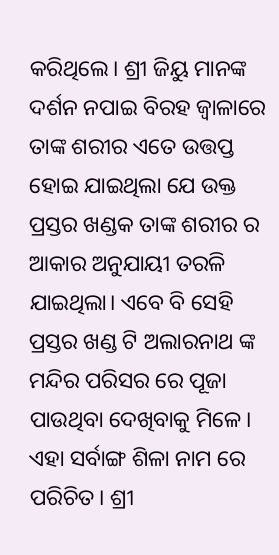କରିଥିଲେ। ଶ୍ରୀ ଜିୟୁ ମାନଙ୍କ ଦର୍ଶନ ନପାଇ ବିରହ ଜ୍ୱାଳାରେ ତାଙ୍କ ଶରୀର ଏତେ ଉତ୍ତପ୍ତ ହୋଇ ଯାଇଥିଲା ଯେ ଉକ୍ତ ପ୍ରସ୍ତର ଖଣ୍ଡକ ତାଙ୍କ ଶରୀର ର ଆକାର ଅନୁଯାୟୀ ତରଳି ଯାଇଥିଲା। ଏବେ ବି ସେହି ପ୍ରସ୍ତର ଖଣ୍ଡ ଟି ଅଲାରନାଥ ଙ୍କ ମନ୍ଦିର ପରିସର ରେ ପୂଜା ପାଉଥିବା ଦେଖିବାକୁ ମିଳେ। ଏହା ସର୍ବାଙ୍ଗ ଶିଳା ନାମ ରେ ପରିଚିତ। ଶ୍ରୀ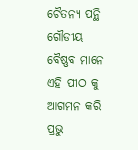ଚୈତନ୍ୟ ପନ୍ଥି ଗୌଡୀୟ ବୈଷ୍ଣବ ମାନେ ଏହି ପୀଠ କୁ ଆଗମନ କରି ପ୍ରଭୁ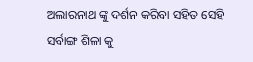ଅଲାରନାଥ ଙ୍କୁ ଦର୍ଶନ କରିବା ସହିତ ସେହି ସର୍ବାଙ୍ଗ ଶିଳା କୁ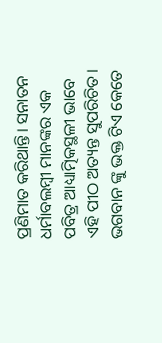ପ୍ରଣିମାତ କରିଥାନ୍ତି। ସନାତନ ଧର୍ମାବଲମ୍ବୀ ମାନଙ୍କର ଏକ ପବିତ୍ର ଆଧ୍ୟାତ୍ମିକସ୍ଥଳୀ ଭାବେ ଏହି ପୀଠ ଅତ୍ୟନ୍ତ ସୁପରିଚିତ। ଭଗବାନ ଙ୍କୁ ଭକ୍ତ ଟିଏ କେତେ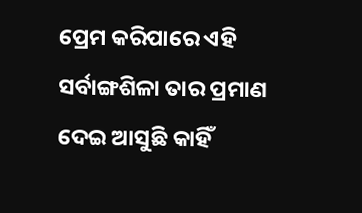ପ୍ରେମ କରିପାରେ ଏହି ସର୍ବାଙ୍ଗଶିଳା ତାର ପ୍ରମାଣ ଦେଇ ଆସୁଛି କାହିଁ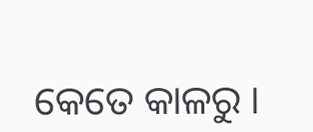କେତେ କାଳରୁ ।